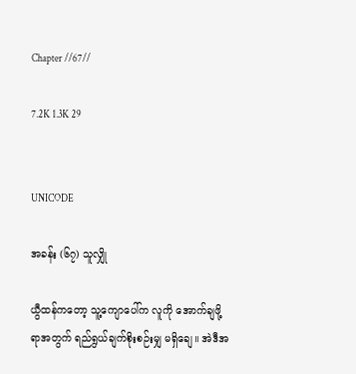Chapter //67//

7.2K 1.3K 29


UNICODE

အခန်း (၆၇) သူလျှို

ယွီထန်ကတော့ သူ့ကျောပေါ်က လူကို အောက်ချဖို့ရာအတွက် ရည်ရွယ်ချက်စိုးစဉ်းမျှ မရှိချေ။ အဲဒီအ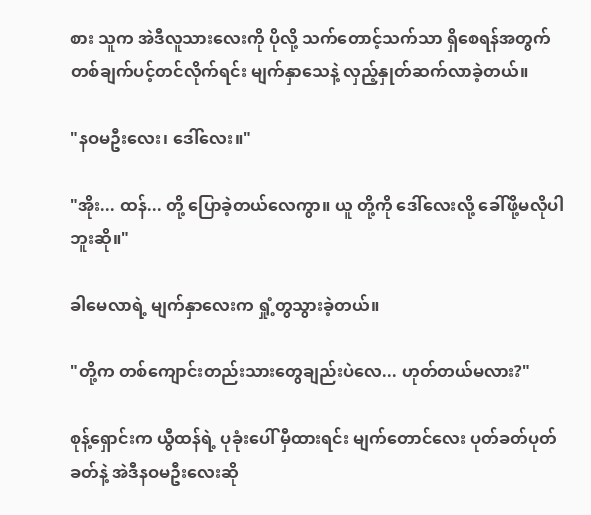စား သူက အဲဒီလူသားလေးကို ပိုလို့ သက်တောင့်သက်သာ ရှိစေရန်အတွက် တစ်ချက်ပင့်တင်လိုက်ရင်း မျက်နှာသေနဲ့ လှည့်နှုတ်ဆက်လာခဲ့တယ်။

"နဝမဦးလေး၊ ဒေါ်လေး။"

"အိုး... ထန်... တို့ ပြောခဲ့တယ်လေကွာ။ ယူ တို့ကို ဒေါ်လေးလို့ ခေါ်ဖို့မလိုပါဘူးဆို။"

ခါမေလာရဲ့ မျက်နှာလေးက ရှုံ့တွသွားခဲ့တယ်။

"တို့က တစ်ကျောင်းတည်းသားတွေချည်းပဲလေ... ဟုတ်တယ်မလား?"

စုန့်ရှောင်းက ယွီထန်ရဲ့ ပုခုံးပေါ် မှီထားရင်း မျက်တောင်လေး ပုတ်ခတ်ပုတ်ခတ်နဲ့ အဲဒီနဝမဦးလေးဆို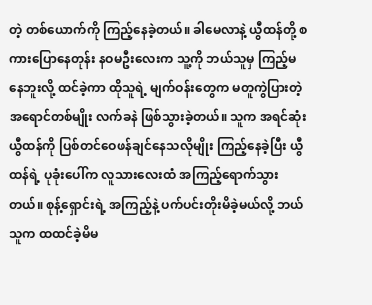တဲ့ တစ်ယောက်ကို ကြည့်နေခဲ့တယ်။ ခါမေလာနဲ့ ယွီထန်တို့ စကားပြောနေတုန်း နဝမဦးလေးက သူ့ကို ဘယ်သူမှ ကြည့်မနေဘူးလို့ ထင်ခဲ့ကာ ထိုသူရဲ့ မျက်ဝန်းတွေက မတူကွဲပြားတဲ့ အရောင်တစ်မျိုး လက်ခနဲ ဖြစ်သွားခဲ့တယ်။ သူက အရင်ဆုံး ယွီထန်ကို ပြစ်တင်ဝေဖန်ချင်နေသလိုမျိုး ကြည့်နေခဲ့ပြီး ယွီထန်ရဲ့ ပုခုံးပေါ်က လူသားလေးထံ အကြည့်ရောက်သွားတယ်။ စုန့်ရှောင်းရဲ့ အကြည့်နဲ့ ပက်ပင်းတိုးမိခဲ့မယ်လို့ ဘယ်သူက ထထင်ခဲ့မိမ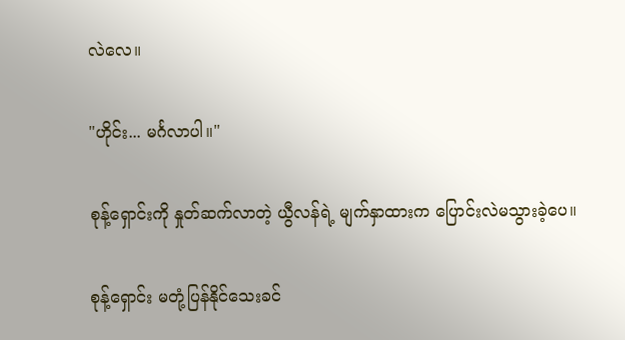လဲလေ။

"ဟိုင်း... မင်္ဂလာပါ။"

စုန့်ရှောင်းကို နှုတ်ဆက်လာတဲ့ ယွီလန်ရဲ့ မျက်နှာထားက ပြောင်းလဲမသွားခဲ့ပေ။

စုန့်ရှောင်း မတုံ့ပြန်နိုင်သေးခင်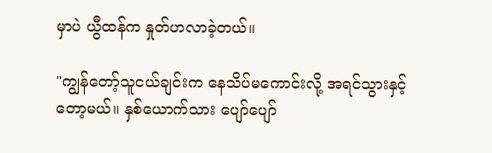မှာပဲ ယွီထန်က နှုတ်ဟလာခဲ့တယ်။

"ကျွန်တော့်သူငယ်ချင်းက နေသိပ်မကောင်းလို့ အရင်သွားနှင့်တော့မယ်။ နှစ်ယောက်သား ပျော်ပျော်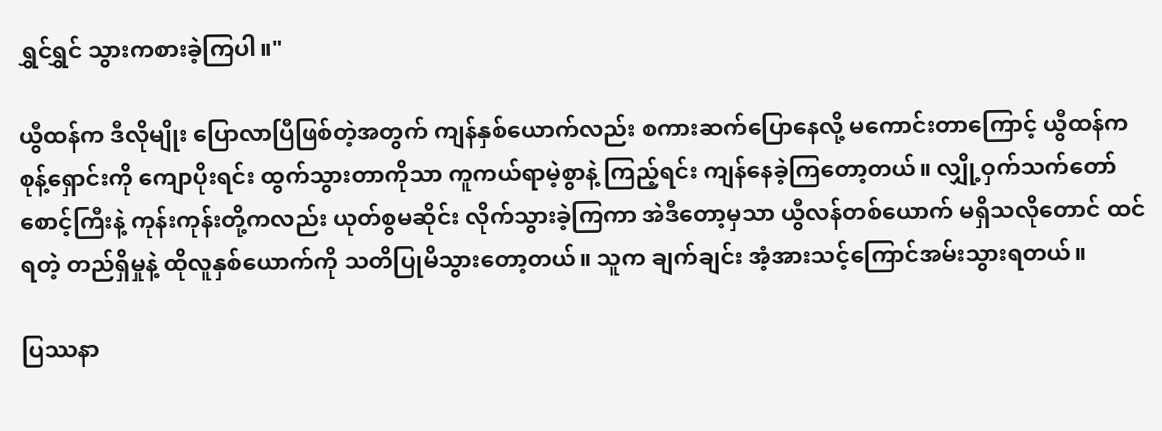ရွှင်ရွှင် သွားကစားခဲ့ကြပါ။"

ယွီထန်က ဒီလိုမျိုး ပြောလာပြီဖြစ်တဲ့အတွက် ကျန်နှစ်ယောက်လည်း စကားဆက်ပြောနေလို့ မကောင်းတာကြောင့် ယွီထန်က စုန့်ရှောင်းကို ကျောပိုးရင်း ထွက်သွားတာကိုသာ ကူကယ်ရာမဲ့စွာနဲ့ ကြည့်ရင်း ကျန်နေခဲ့ကြတော့တယ်။ လျှို့ဝှက်သက်တော်စောင့်ကြီးနဲ့ ကုန်းကုန်းတို့ကလည်း ယုတ်စွမဆိုင်း လိုက်သွားခဲ့ကြကာ အဲဒီတော့မှသာ ယွီလန်တစ်ယောက် မရှိသလိုတောင် ထင်ရတဲ့ တည်ရှိမှုနဲ့ ထိုလူနှစ်ယောက်ကို သတိပြုမိသွားတော့တယ်။ သူက ချက်ချင်း အံ့အားသင့်ကြောင်အမ်းသွားရတယ်။

ပြဿနာ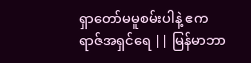ရှာတော်မမူစမ်းပါနဲ့ ဧကရာဇ်အရှင်ရေ || မြန်မာဘာ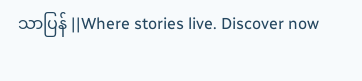သာပြန် ||Where stories live. Discover now